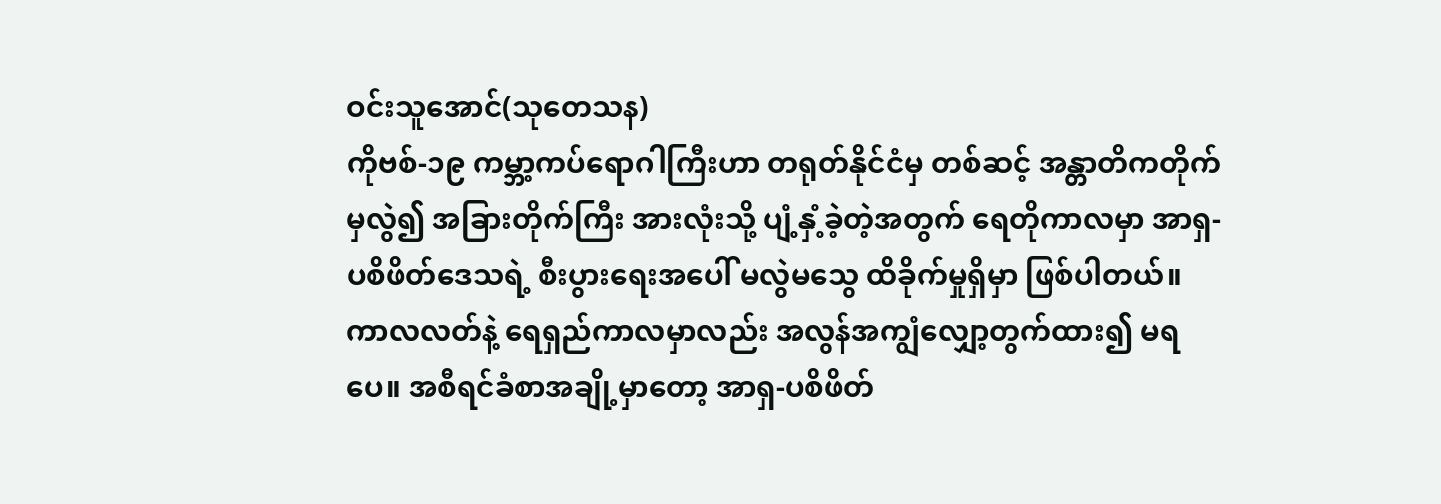ဝင်းသူအောင်(သုတေသန)
ကိုဗစ်-၁၉ ကမ္ဘာ့ကပ်ရောဂါကြီးဟာ တရုတ်နိုင်ငံမှ တစ်ဆင့် အန္တာတိကတိုက်မှလွဲ၍ အခြားတိုက်ကြီး အားလုံးသို့ ပျံ့နှံ့ခဲ့တဲ့အတွက် ရေတိုကာလမှာ အာရှ-ပစိဖိတ်ဒေသရဲ့ စီးပွားရေးအပေါ် မလွဲမသွေ ထိခိုက်မှုရှိမှာ ဖြစ်ပါတယ်။ ကာလလတ်နဲ့ ရေရှည်ကာလမှာလည်း အလွန်အကျွံလျှော့တွက်ထား၍ မရပေ။ အစီရင်ခံစာအချို့မှာတော့ အာရှ-ပစိဖိတ်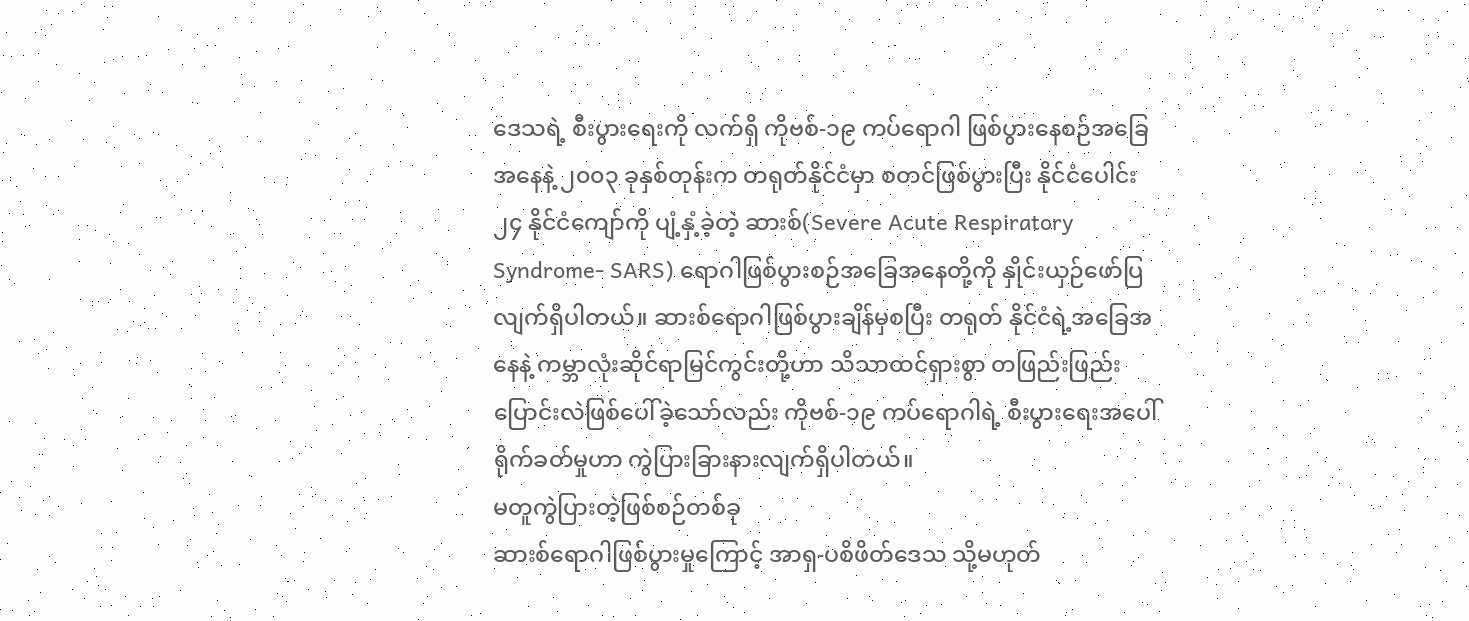ဒေသရဲ့ စီးပွားရေးကို လက်ရှိ ကိုဗစ်-၁၉ ကပ်ရောဂါ ဖြစ်ပွားနေစဉ်အခြေအနေနဲ့ ၂၀၀၃ ခုနှစ်တုန်းက တရုတ်နိုင်ငံမှာ စတင်ဖြစ်ပွားပြီး နိုင်ငံပေါင်း ၂၄ နိုင်ငံကျော်ကို ပျံ့နှံ့ခဲ့တဲ့ ဆားစ်(Severe Acute Respiratory Syndrome- SARS) ရောဂါဖြစ်ပွားစဉ်အခြေအနေတို့ကို နှိုင်းယှဉ်ဖော်ပြ လျက်ရှိပါတယ်။ ဆားစ်ရောဂါဖြစ်ပွားချိန်မှစပြီး တရုတ် နိုင်ငံရဲ့အခြေအနေနဲ့ ကမ္ဘာလုံးဆိုင်ရာမြင်ကွင်းတို့ဟာ သိသာထင်ရှားစွာ တဖြည်းဖြည်းပြောင်းလဲဖြစ်ပေါ်ခဲ့သော်လည်း ကိုဗစ်-၁၉ ကပ်ရောဂါရဲ့ စီးပွားရေးအပေါ် ရိုက်ခတ်မှုဟာ ကွဲပြားခြားနားလျက်ရှိပါတယ်။
မတူကွဲပြားတဲ့ဖြစ်စဉ်တစ်ခု
ဆားစ်ရောဂါဖြစ်ပွားမှုကြောင့် အာရှ-ပစိဖိတ်ဒေသ သို့မဟုတ်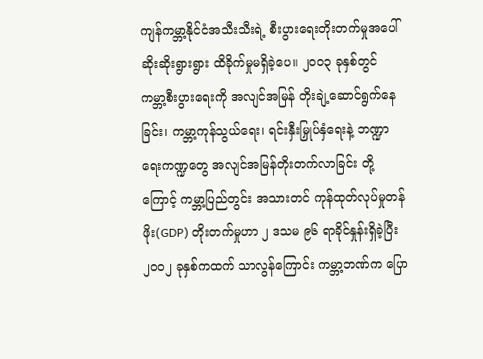ကျန်ကမ္ဘာ့နိုင်ငံအသီးသီးရဲ့ စီးပွားရေးတိုးတက်မှုအပေါ် ဆိုးဆိုးရွားရွား ထိခိုက်မှုမရှိခဲ့ပေ။ ၂၀၀၃ ခုနှစ်တွင် ကမ္ဘာ့စီးပွားရေးကို အလျင်အမြန် တိုးချဲ့ဆောင်ရွက်နေခြင်း၊ ကမ္ဘာ့ကုန်သွယ်ရေး၊ ရင်းနှီးမြှုပ်နှံရေးနဲ့ ဘဏ္ဍာရေးကဏ္ဍတွေ အလျင်အမြန်တိုးတက်လာခြင်း တို့ကြောင့် ကမ္ဘာ့ပြည်တွင်း အသားတင် ကုန်ထုတ်လုပ်မှုတန်ဖိုး(GDP) တိုးတက်မှုဟာ ၂ ဒသမ ၉၆ ရာခိုင်နှုန်းရှိခဲ့ပြီး ၂၀၀၂ ခုနှစ်ကထက် သာလွန်ကြောင်း ကမ္ဘာ့ဘဏ်က ပြော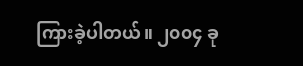ကြားခဲ့ပါတယ်။ ၂၀၀၄ ခု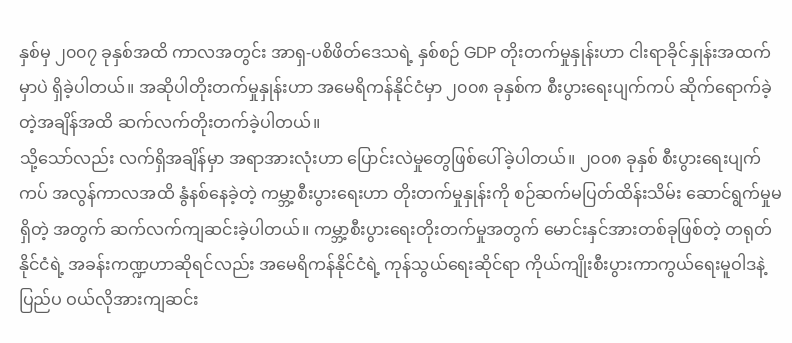နှစ်မှ ၂၀၀၇ ခုနှစ်အထိ ကာလအတွင်း အာရှ-ပစိဖိတ်ဒေသရဲ့ နှစ်စဉ် GDP တိုးတက်မှုနှုန်းဟာ ငါးရာခိုင်နှုန်းအထက်မှာပဲ ရှိခဲ့ပါတယ်။ အဆိုပါတိုးတက်မှုနှုန်းဟာ အမေရိကန်နိုင်ငံမှာ ၂၀၀၈ ခုနှစ်က စီးပွားရေးပျက်ကပ် ဆိုက်ရောက်ခဲ့တဲ့အချိန်အထိ ဆက်လက်တိုးတက်ခဲ့ပါတယ်။
သို့သော်လည်း လက်ရှိအချိန်မှာ အရာအားလုံးဟာ ပြောင်းလဲမှုတွေဖြစ်ပေါ်ခဲ့ပါတယ်။ ၂၀၀၈ ခုနှစ် စီးပွားရေးပျက်ကပ် အလွန်ကာလအထိ နွံနစ်နေခဲ့တဲ့ ကမ္ဘာ့စီးပွားရေးဟာ တိုးတက်မှုနှုန်းကို စဉ်ဆက်မပြတ်ထိန်းသိမ်း ဆောင်ရွက်မှုမရှိတဲ့ အတွက် ဆက်လက်ကျဆင်းခဲ့ပါတယ်။ ကမ္ဘာ့စီးပွားရေးတိုးတက်မှုအတွက် မောင်းနှင်အားတစ်ခုဖြစ်တဲ့ တရုတ်နိုင်ငံရဲ့ အခန်းကဏ္ဍဟာဆိုရင်လည်း အမေရိကန်နိုင်ငံရဲ့ ကုန်သွယ်ရေးဆိုင်ရာ ကိုယ်ကျိုးစီးပွားကာကွယ်ရေးမူဝါဒနဲ့ ပြည်ပ ဝယ်လိုအားကျဆင်း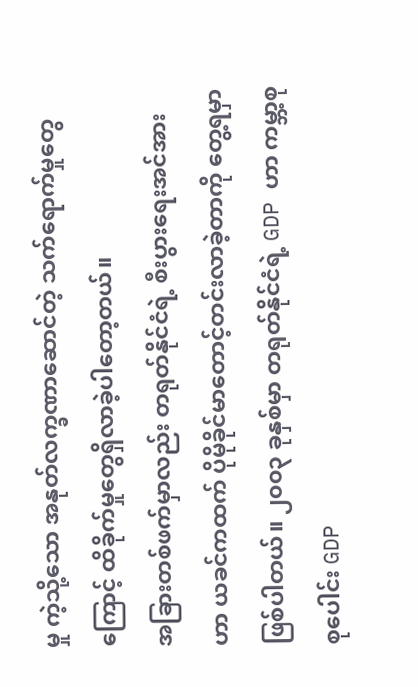မှု ကဲ့သို့သော အနုတ်လက္ခဏာဆောင်တဲ့ သက်ရောက်မှုတွေကြောင့် ထိခိုက်မှုတွေရှိလာခဲ့ပါတော့တယ်။
အခြားတစ်ဖက်မှာလည်း တရုတ်နိုင်ငံရဲ့ စီးပွားရေးအင်အားဟာ ယခင်ကထက် ပိုမိုခိုင်မာတောင့်တင်းလာခဲ့တာကို တွေ့ရမှာဖြစ်ပါတယ်။ ၂၀၀၃ ခုနှစ်မှာ တရုတ်နိုင်ငံရဲ့ GDP ဟာ ကမ္ဘာ့စုစုပေါင်း GDP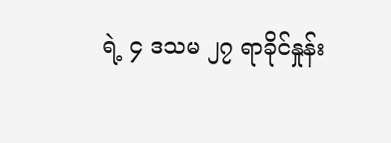ရဲ့ ၄ ဒသမ ၂၇ ရာခိုင်နှုန်း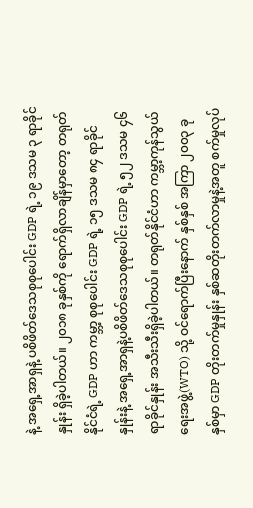နဲ့ အရှေ့အာရှနဲ့ ပစိဖိတ်ဒေသစုစုပေါင်း GDP ရဲ့ ၁၉ ဒသမ ၃ ရာခိုင်နှုန်း ရှိခဲ့ပါတယ်။ ၂၀၁၈ ခုနှစ်ကို ရောက်ရှိလာချိန်မှာတော့ တရုတ်နိုင်ငံရဲ့ GDP ဟာ ကမ္ဘာ့ စုစုပေါင်း GDP ရဲ့ ၁၅ ဒသမ ၈၄ ရာခိုင်နှုန်းနဲ့ အရှေ့အာရှနဲ့ပစိဖိတ်ဒေသစုစုပေါင်း GDP ရဲ့ ၅၂ ဒသမ ၄၆ ရာခိုင်နှုန်း အသီးသီးရှိခဲ့ပါတယ်။ တရုတ်နိုင်ငံဟာ ကမ္ဘာ့ကုန်သွယ်ရေးအဖွဲ့(WTO) သို့ ဝင်ရောက်ပြီးနောက် နှစ်နှစ် အကြာ ၂၀၀၃ ခုနှစ်မှာ GDP တိုးတက်မှုနှုန်း နှစ်ဆတိုးတက်လာမှုနဲ့အတူ စက်မှုလုပ်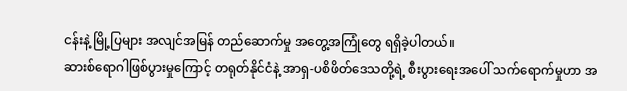ငန်းနဲ့ မြို့ပြများ အလျင်အမြန် တည်ဆောက်မှု အတွေ့အကြုံတွေ ရရှိခဲ့ပါတယ်။
ဆားစ်ရောဂါဖြစ်ပွားမှုကြောင့် တရုတ်နိုင်ငံနဲ့ အာရှ-ပစိဖိတ်ဒေသတို့ရဲ့ စီးပွားရေးအပေါ် သက်ရောက်မှုဟာ အ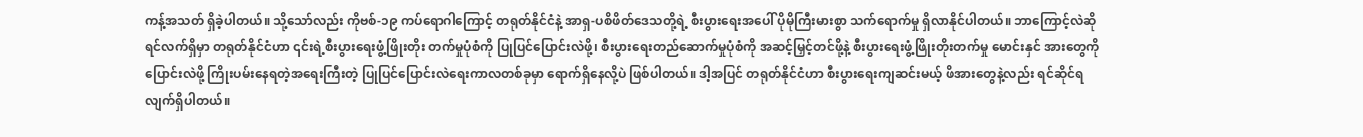ကန့်အသတ် ရှိခဲ့ပါတယ်။ သို့သော်လည်း ကိုဗစ်-၁၉ ကပ်ရောဂါကြောင့် တရုတ်နိုင်ငံနဲ့ အာရှ-ပစိဖိတ်ဒေသတို့ရဲ့ စီးပွားရေးအပေါ် ပိုမိုကြီးမားစွာ သက်ရောက်မှု ရှိလာနိုင်ပါတယ်။ ဘာကြောင့်လဲဆိုရင်လက်ရှိမှာ တရုတ်နိုင်ငံဟာ ၎င်းရဲ့စီးပွားရေးဖွံ့ဖြိုးတိုး တက်မှုပုံစံကို ပြုပြင်ပြောင်းလဲဖို့၊ စီးပွားရေးတည်ဆောက်မှုပုံစံကို အဆင့်မြှင့်တင်ဖို့နဲ့ စီးပွားရေးဖွံ့ဖြိုးတိုးတက်မှု မောင်းနှင် အားတွေကိုပြောင်းလဲဖို့ ကြိုးပမ်းနေရတဲ့အရေးကြီးတဲ့ ပြုပြင်ပြောင်းလဲရေးကာလတစ်ခုမှာ ရောက်ရှိနေလို့ပဲ ဖြစ်ပါတယ်။ ဒါ့အပြင် တရုတ်နိုင်ငံဟာ စီးပွားရေးကျဆင်းမယ့် ဖိအားတွေနဲ့လည်း ရင်ဆိုင်ရလျက်ရှိပါတယ်။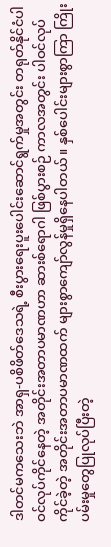ဒါတင်မကသေးဘဲ အာရှ-ပစိဖိတ်ဒေသရဲ့ စီးပွားရေးပူးပေါင်းဆောင်ရွက်မှုအတွင်း တရုတ်နိုင်ငံပါဝင်လုပ်ကိုင်နေတဲ့ အတိုင်းအတာပမာဏဟာ ဆားစ်ရောဂါ ဖြစ်ပွားစဉ် ကာလအတွင်း ပါဝင်လုပ်ကိုင်ခဲ့တဲ့ အတိုင်းအတာပမာဏထက် များစွာကျော်လွန်မှုရှိနေပါတယ်။ နှစ်ပေါင်းများစွာကြာ ကြိုးပမ်းမှုတွေပြုလုပ်ပြီးတဲ့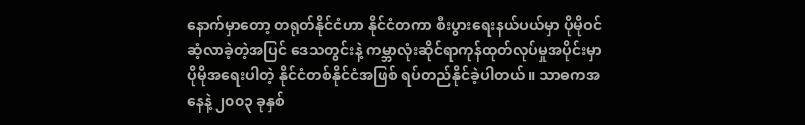နောက်မှာတော့ တရုတ်နိုင်ငံဟာ နိုင်ငံတကာ စီးပွားရေးနယ်ပယ်မှာ ပိုမိုဝင်ဆံ့လာခဲ့တဲ့အပြင် ဒေသတွင်းနဲ့ ကမ္ဘာလုံးဆိုင်ရာကုန်ထုတ်လုပ်မှုအပိုင်းမှာ ပိုမိုအရေးပါတဲ့ နိုင်ငံတစ်နိုင်ငံအဖြစ် ရပ်တည်နိုင်ခဲ့ပါတယ်။ သာဓကအနေနဲ့ ၂၀၀၃ ခုနှစ်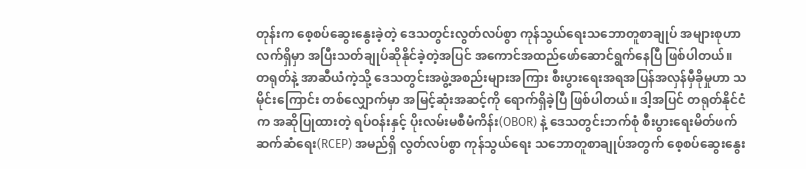တုန်းက စေ့စပ်ဆွေးနွေးခဲ့တဲ့ ဒေသတွင်းလွတ်လပ်စွာ ကုန်သွယ်ရေးသဘောတူစာချုပ် အများစုဟာ လက်ရှိမှာ အပြီးသတ်ချုပ်ဆိုနိုင်ခဲ့တဲ့အပြင် အကောင်အထည်ဖော်ဆောင်ရွက်နေပြီ ဖြစ်ပါတယ်။
တရုတ်နဲ့ အာဆီယံကဲ့သို့ ဒေသတွင်းအဖွဲ့အစည်းများအကြား စီးပွားရေးအရအပြန်အလှန်မှီခိုမှုဟာ သမိုင်းကြောင်း တစ်လျှောက်မှာ အမြင့်ဆုံးအဆင့်ကို ရောက်ရှိခဲ့ပြီ ဖြစ်ပါတယ်။ ဒါ့အပြင် တရုတ်နိုင်ငံက အဆိုပြုထားတဲ့ ရပ်ဝန်းနှင့် ပိုးလမ်းမစီမံကိန်း(OBOR) နဲ့ ဒေသတွင်းဘက်စုံ စီးပွားရေးမိတ်ဖက်ဆက်ဆံရေး(RCEP) အမည်ရှိ လွတ်လပ်စွာ ကုန်သွယ်ရေး သဘောတူစာချုပ်အတွက် စေ့စပ်ဆွေးနွေး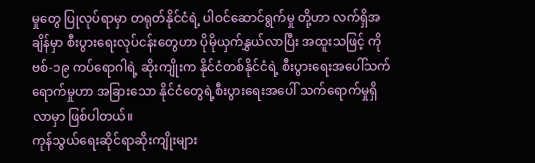မှုတွေ ပြုလုပ်ရာမှာ တရုတ်နိုင်ငံရဲ့ ပါဝင်ဆောင်ရွက်မှု တို့ဟာ လက်ရှိအချိန်မှာ စီးပွားရေးလုပ်ငန်းတွေဟာ ပိုမိုယှက်နွှယ်လာပြီး အထူးသဖြင့် ကိုဗစ်-၁၉ ကပ်ရောဂါရဲ့ ဆိုးကျိုးက နိုင်ငံတစ်နိုင်ငံရဲ့ စီးပွားရေးအပေါ်သက်ရောက်မှုဟာ အခြားသော နိုင်ငံတွေရဲ့စီးပွားရေးအပေါ် သက်ရောက်မှုရှိလာမှာ ဖြစ်ပါတယ်။
ကုန်သွယ်ရေးဆိုင်ရာဆိုးကျိုးများ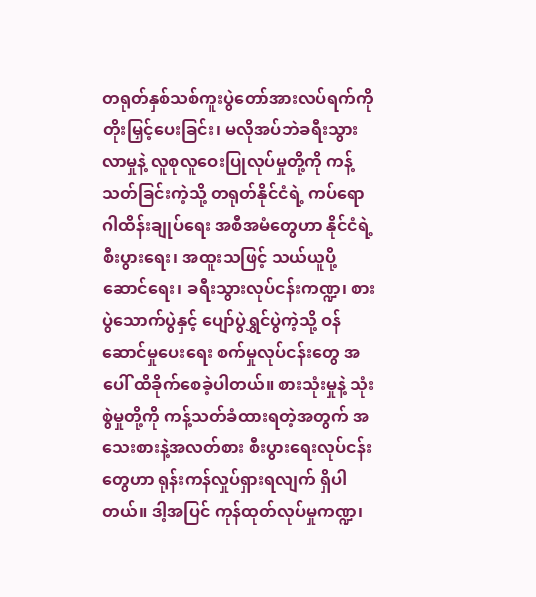တရုတ်နှစ်သစ်ကူးပွဲတော်အားလပ်ရက်ကို တိုးမြှင့်ပေးခြင်း၊ မလိုအပ်ဘဲခရီးသွားလာမှုနဲ့ လူစုလူဝေးပြုလုပ်မှုတို့ကို ကန့်သတ်ခြင်းကဲ့သို့ တရုတ်နိုင်ငံရဲ့ ကပ်ရောဂါထိန်းချုပ်ရေး အစီအမံတွေဟာ နိုင်ငံရဲ့စီးပွားရေး၊ အထူးသဖြင့် သယ်ယူပို့ဆောင်ရေး၊ ခရီးသွားလုပ်ငန်းကဏ္ဍ၊ စားပွဲသောက်ပွဲနှင့် ပျော်ပွဲရွှင်ပွဲကဲ့သို့ ဝန်ဆောင်မှုပေးရေး စက်မှုလုပ်ငန်းတွေ အပေါ် ထိခိုက်စေခဲ့ပါတယ်။ စားသုံးမှုနဲ့ သုံးစွဲမှုတို့ကို ကန့်သတ်ခံထားရတဲ့အတွက် အသေးစားနဲ့အလတ်စား စီးပွားရေးလုပ်ငန်းတွေဟာ ရုန်းကန်လှုပ်ရှားရလျက် ရှိပါတယ်။ ဒါ့အပြင် ကုန်ထုတ်လုပ်မှုကဏ္ဍ၊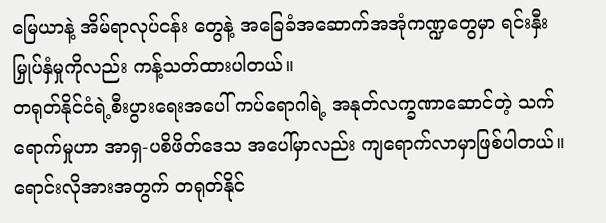မြေယာနဲ့ အိမ်ရာလုပ်ငန်း တွေနဲ့ အခြေခံအဆောက်အအုံကဏ္ဍတွေမှာ ရင်းနှီးမြှုပ်နှံမှုကိုလည်း ကန့်သတ်ထားပါတယ်။
တရုတ်နိုင်ငံရဲ့စီးပွားရေးအပေါ် ကပ်ရောဂါရဲ့ အနုတ်လက္ခဏာဆောင်တဲ့ သက်ရောက်မှုဟာ အာရှ-ပစိဖိတ်ဒေသ အပေါ်မှာလည်း ကျရောက်လာမှာဖြစ်ပါတယ်။ ရောင်းလိုအားအတွက် တရုတ်နိုင်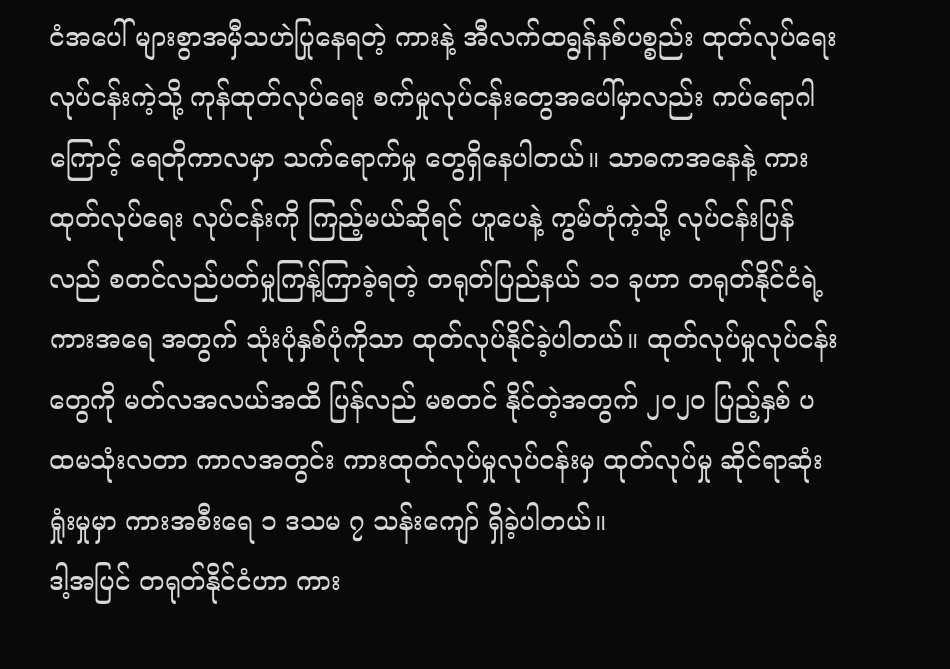ငံအပေါ် များစွာအမှီသဟဲပြုနေရတဲ့ ကားနဲ့ အီလက်ထရွန်နစ်ပစ္စည်း ထုတ်လုပ်ရေးလုပ်ငန်းကဲ့သို့ ကုန်ထုတ်လုပ်ရေး စက်မှုလုပ်ငန်းတွေအပေါ်မှာလည်း ကပ်ရောဂါကြောင့် ရေတိုကာလမှာ သက်ရောက်မှု တွေရှိနေပါတယ်။ သာဓကအနေနဲ့ ကားထုတ်လုပ်ရေး လုပ်ငန်းကို ကြည့်မယ်ဆိုရင် ဟူပေနဲ့ ကွမ်တုံကဲ့သို့ လုပ်ငန်းပြန်လည် စတင်လည်ပတ်မှုကြန့်ကြာခဲ့ရတဲ့ တရုတ်ပြည်နယ် ၁၁ ခုဟာ တရုတ်နိုင်ငံရဲ့ ကားအရေ အတွက် သုံးပုံနှစ်ပုံကိုသာ ထုတ်လုပ်နိုင်ခဲ့ပါတယ်။ ထုတ်လုပ်မှုလုပ်ငန်းတွေကို မတ်လအလယ်အထိ ပြန်လည် မစတင် နိုင်တဲ့အတွက် ၂၀၂၀ ပြည့်နှစ် ပထမသုံးလတာ ကာလအတွင်း ကားထုတ်လုပ်မှုလုပ်ငန်းမှ ထုတ်လုပ်မှု ဆိုင်ရာဆုံးရှုံးမှုမှာ ကားအစီးရေ ၁ ဒသမ ၇ သန်းကျော် ရှိခဲ့ပါတယ်။
ဒါ့အပြင် တရုတ်နိုင်ငံဟာ ကား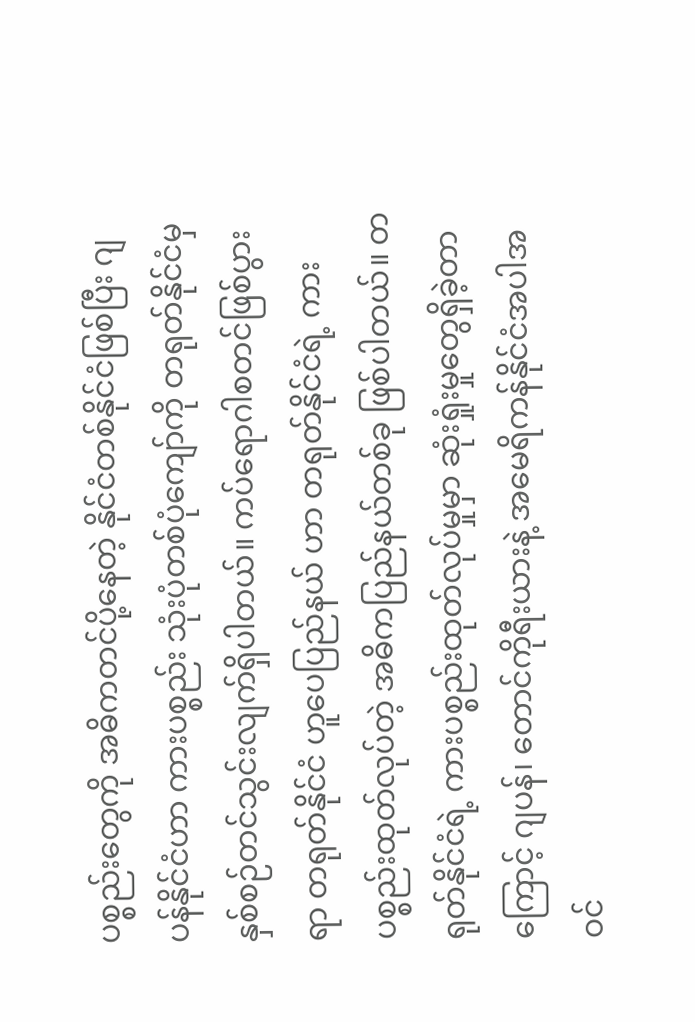ပစ္စည်းတွေကို အဓိကတင်ပို့နေတဲ့ နိုင်ငံတစ်နိုင်ငံဖြစ်ပြီး ဂျပန်နိုင်ငံဟာ ကားပစ္စည်း သုံးပုံတစ်ပုံကျော်ကို တရုတ်နိုင်ငံမှ နှစ်စဉ်တင်သွင်းလျက်ရှိပါတယ်။ ကပ်ရောဂါစတင်ဖြစ်ပွားရာ တရုတ်နိုင်ငံ ဟူပေပြည်နယ် ဟာ တရုတ်နိုင်ငံရဲ့ ကားပစ္စည်းထုတ်လုပ်တဲ့ အဓိကပြည်နယ်တစ်ခု ဖြစ်ပါတယ်။ တရုတ်နိုင်ငံရဲ့ ကားပစ္စည်းထုတ်လုပ်မှုမှာ ဆုံးရှုံးမှုတွေရှိခဲ့တာကြောင့် ဂျပန်၊ တောင်ကိုရီးယားနဲ့ အမေရိကန်နိုင်ငံအပါအဝင်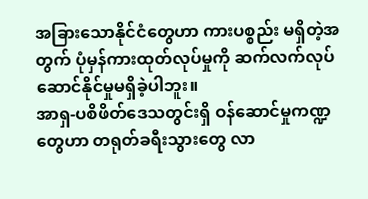အခြားသောနိုင်ငံတွေဟာ ကားပစ္စည်း မရှိတဲ့အတွက် ပုံမှန်ကားထုတ်လုပ်မှုကို ဆက်လက်လုပ်ဆောင်နိုင်မှုမရှိခဲ့ပါဘူး။
အာရှ-ပစိဖိတ်ဒေသတွင်းရှိ ဝန်ဆောင်မှုကဏ္ဍတွေဟာ တရုတ်ခရီးသွားတွေ လာ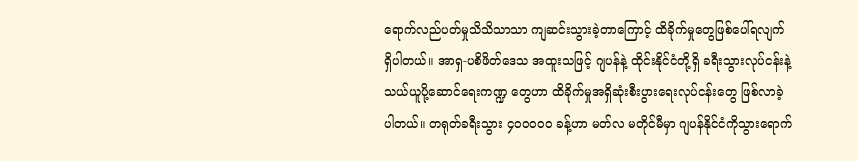ရောက်လည်ပတ်မှုသိသိသာသာ ကျဆင်းသွားခဲ့တာကြောင့် ထိခိုက်မှုတွေဖြစ်ပေါ်ရလျက် ရှိပါတယ်။ အာရှ-ပစိဖိတ်ဒေသ အထူးသဖြင့် ဂျပန်နဲ့ ထိုင်းနိုင်ငံတို့ရှိ ခရီးသွားလုပ်ငန်းနဲ့ သယ်ယူပို့ဆောင်ရေးကဏ္ဍ တွေဟာ ထိခိုက်မှုအရှိဆုံးစီးပွားရေးလုပ်ငန်းတွေ ဖြစ်လာခဲ့ပါတယ်။ တရုတ်ခရီးသွား ၄၀၀၀၀၀ ခန့်ဟာ မတ်လ မတိုင်မီမှာ ဂျပန်နိုင်ငံကိုသွားရောက်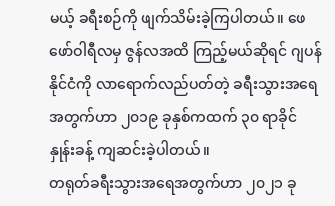မယ့် ခရီးစဉ်ကို ဖျက်သိမ်းခဲ့ကြပါတယ်။ ဖေဖော်ဝါရီလမှ ဇွန်လအထိ ကြည့်မယ်ဆိုရင် ဂျပန်နိုင်ငံကို လာရောက်လည်ပတ်တဲ့ ခရီးသွားအရေအတွက်ဟာ ၂၀၁၉ ခုနှစ်ကထက် ၃၀ ရာခိုင် နှုန်းခန့် ကျဆင်းခဲ့ပါတယ်။
တရုတ်ခရီးသွားအရေအတွက်ဟာ ၂၀၂၁ ခု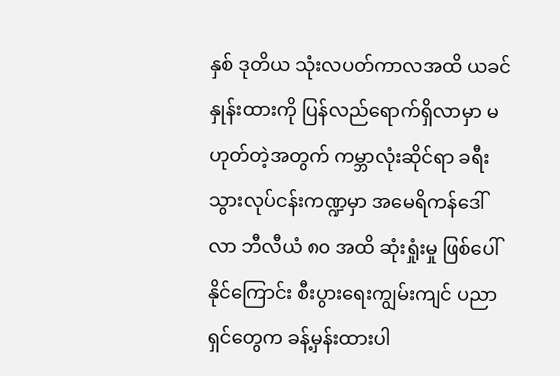နှစ် ဒုတိယ သုံးလပတ်ကာလအထိ ယခင်နှုန်းထားကို ပြန်လည်ရောက်ရှိလာမှာ မဟုတ်တဲ့အတွက် ကမ္ဘာလုံးဆိုင်ရာ ခရီးသွားလုပ်ငန်းကဏ္ဍမှာ အမေရိကန်ဒေါ်လာ ဘီလီယံ ၈၀ အထိ ဆုံးရှုံးမှု ဖြစ်ပေါ်နိုင်ကြောင်း စီးပွားရေးကျွမ်းကျင် ပညာရှင်တွေက ခန့်မှန်းထားပါ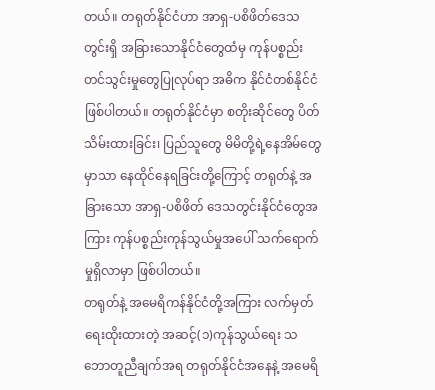တယ်။ တရုတ်နိုင်ငံဟာ အာရှ-ပစိဖိတ်ဒေသတွင်းရှိ အခြားသောနိုင်ငံတွေထံမှ ကုန်ပစ္စည်းတင်သွင်းမှုတွေပြုလုပ်ရာ အဓိက နိုင်ငံတစ်နိုင်ငံ ဖြစ်ပါတယ်။ တရုတ်နိုင်ငံမှာ စတိုးဆိုင်တွေ ပိတ်သိမ်းထားခြင်း၊ ပြည်သူတွေ မိမိတို့ရဲ့နေအိမ်တွေ မှာသာ နေထိုင်နေရခြင်းတို့ကြောင့် တရုတ်နဲ့ အခြားသော အာရှ-ပစိဖိတ် ဒေသတွင်းနိုင်ငံတွေအကြား ကုန်ပစ္စည်းကုန်သွယ်မှုအပေါ် သက်ရောက်မှုရှိလာမှာ ဖြစ်ပါတယ်။
တရုတ်နဲ့ အမေရိကန်နိုင်ငံတို့အကြား လက်မှတ်ရေးထိုးထားတဲ့ အဆင့်(၁)ကုန်သွယ်ရေး သဘောတူညီချက်အရ တရုတ်နိုင်ငံအနေနဲ့ အမေရိ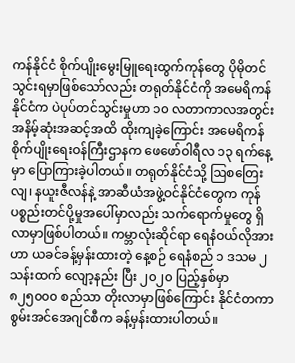ကန်နိုင်ငံ စိုက်ပျိုးမွေးမြူရေးထွက်ကုန်တွေ ပိုမိုတင်သွင်းရမှာဖြစ်သော်လည်း တရုတ်နိုင်ငံကို အမေရိကန်နိုင်ငံက ပဲပုပ်တင်သွင်းမှုဟာ ၁၀ လတာကာလအတွင်း အနိမ့်ဆုံးအဆင့်အထိ ထိုးကျခဲ့ကြောင်း အမေရိကန် စိုက်ပျိုးရေးဝန်ကြီးဌာနက ဖေဖော်ဝါရီလ ၁၃ ရက်နေ့မှာ ပြောကြားခဲ့ပါတယ်။ တရုတ်နိုင်ငံသို့ ဩစတြေးလျ၊ နယူးဇီလန်နဲ့ အာဆီယံအဖွဲ့ဝင်နိုင်ငံတွေက ကုန်ပစ္စည်းတင်ပို့မှုအပေါ်မှာလည်း သက်ရောက်မှုတွေ ရှိလာမှာဖြစ်ပါတယ်။ ကမ္ဘာလုံးဆိုင်ရာ ရေနံဝယ်လိုအားဟာ ယခင်ခန့်မှန်းထားတဲ့ နေ့စဉ် ရေနံစည် ၁ ဒသမ ၂ သန်းထက် လျော့နည်း ပြီး ၂၀၂၀ ပြည့်နှစ်မှာ ၈၂၅၀၀၀ စည်သာ တိုးလာမှာဖြစ်ကြောင်း နိုင်ငံတကာစွမ်းအင်အေဂျင်စီက ခန့်မှန်းထားပါတယ်။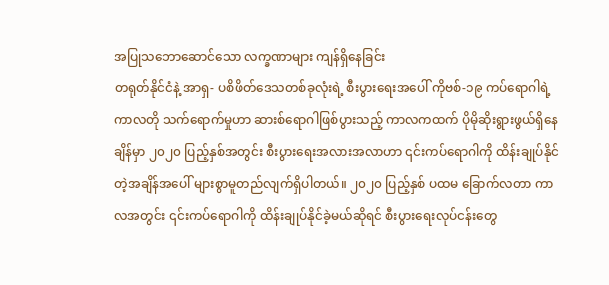အပြုသဘောဆောင်သော လက္ခဏာများ ကျန်ရှိနေခြင်း
တရုတ်နိုင်ငံနဲ့ အာရှ- ပစိဖိတ်ဒေသတစ်ခုလုံးရဲ့ စီးပွားရေးအပေါ် ကိုဗစ်-၁၉ ကပ်ရောဂါရဲ့ ကာလတို သက်ရောက်မှုဟာ ဆားစ်ရောဂါဖြစ်ပွားသည့် ကာလကထက် ပိုမိုဆိုးရွားဖွယ်ရှိနေချိန်မှာ ၂၀၂၀ ပြည့်နှစ်အတွင်း စီးပွားရေးအလားအလာဟာ ၎င်းကပ်ရောဂါကို ထိန်းချုပ်နိုင်တဲ့အချိန်အပေါ် များစွာမူတည်လျက်ရှိပါတယ်။ ၂၀၂၀ ပြည့်နှစ် ပထမ ခြောက်လတာ ကာလအတွင်း ၎င်းကပ်ရောဂါကို ထိန်းချုပ်နိုင်ခဲ့မယ်ဆိုရင် စီးပွားရေးလုပ်ငန်းတွေ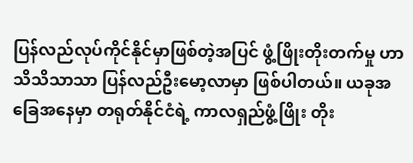ပြန်လည်လုပ်ကိုင်နိုင်မှာဖြစ်တဲ့အပြင် ဖွံ့ဖြိုးတိုးတက်မှု ဟာ သိသိသာသာ ပြန်လည်ဦးမော့လာမှာ ဖြစ်ပါတယ်။ ယခုအခြေအနေမှာ တရုတ်နိုင်ငံရဲ့ ကာလရှည်ဖွံ့ဖြိုး တိုး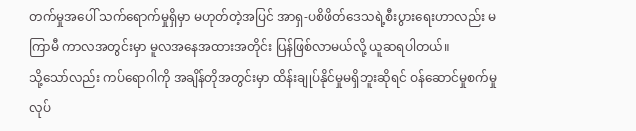တက်မှုအပေါ် သက်ရောက်မှုရှိမှာ မဟုတ်တဲ့အပြင် အာရှ-ပစိဖိတ်ဒေသရဲ့စီးပွားရေးဟာလည်း မကြာမီ ကာလအတွင်းမှာ မူလအနေအထားအတိုင်း ပြန်ဖြစ်လာမယ်လို့ ယူဆရပါတယ်။
သို့သော်လည်း ကပ်ရောဂါကို အချိန်တိုအတွင်းမှာ ထိန်းချုပ်နိုင်မှုမရှိဘူးဆိုရင် ဝန်ဆောင်မှုစက်မှုလုပ်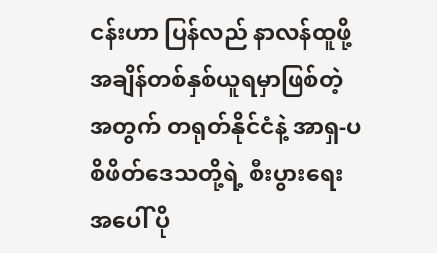ငန်းဟာ ပြန်လည် နာလန်ထူဖို့ အချိန်တစ်နှစ်ယူရမှာဖြစ်တဲ့အတွက် တရုတ်နိုင်ငံနဲ့ အာရှ-ပစိဖိတ်ဒေသတို့ရဲ့ စီးပွားရေးအပေါ် ပို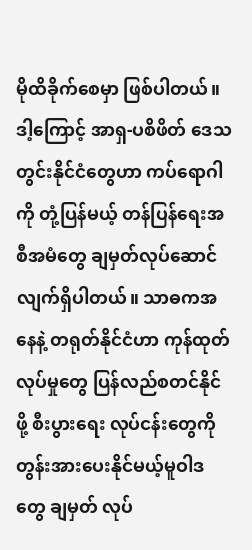မိုထိခိုက်စေမှာ ဖြစ်ပါတယ်။ ဒါ့ကြောင့် အာရှ-ပစိဖိတ် ဒေသတွင်းနိုင်ငံတွေဟာ ကပ်ရောဂါကို တုံ့ပြန်မယ့် တန်ပြန်ရေးအစီအမံတွေ ချမှတ်လုပ်ဆောင် လျက်ရှိပါတယ်။ သာဓကအနေနဲ့ တရုတ်နိုင်ငံဟာ ကုန်ထုတ်လုပ်မှုတွေ ပြန်လည်စတင်နိုင်ဖို့ စီးပွားရေး လုပ်ငန်းတွေကို တွန်းအားပေးနိုင်မယ့်မူဝါဒတွေ ချမှတ် လုပ်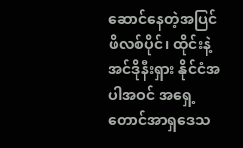ဆောင်နေတဲ့အပြင် ဖိလစ်ပိုင်၊ ထိုင်းနဲ့ အင်ဒိုနီးရှား နိုင်ငံအပါအဝင် အရှေ့တောင်အာရှဒေသ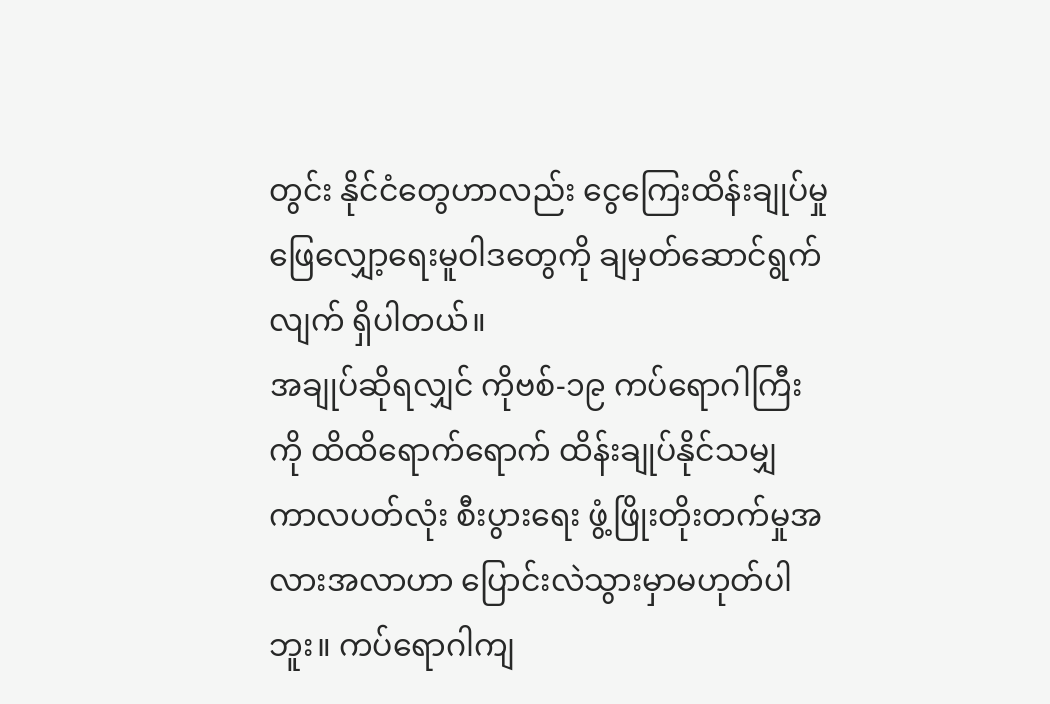တွင်း နိုင်ငံတွေဟာလည်း ငွေကြေးထိန်းချုပ်မှု ဖြေလျှော့ရေးမူဝါဒတွေကို ချမှတ်ဆောင်ရွက်လျက် ရှိပါတယ်။
အချုပ်ဆိုရလျှင် ကိုဗစ်-၁၉ ကပ်ရောဂါကြီးကို ထိထိရောက်ရောက် ထိန်းချုပ်နိုင်သမျှ ကာလပတ်လုံး စီးပွားရေး ဖွံ့ဖြိုးတိုးတက်မှုအလားအလာဟာ ပြောင်းလဲသွားမှာမဟုတ်ပါဘူး။ ကပ်ရောဂါကျ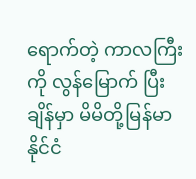ရောက်တဲ့ ကာလကြီးကို လွန်မြောက် ပြီးချိန်မှာ မိမိတို့မြန်မာနိုင်ငံ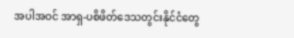အပါအဝင် အာရှ-ပစိဖိတ်ဒေသတွင်းနိုင်ငံတွေ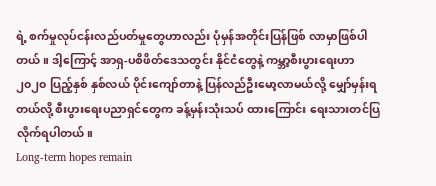ရဲ့ စက်မှုလုပ်ငန်းလည်ပတ်မှုတွေဟာလည်း ပုံမှန်အတိုင်းပြန်ဖြစ် လာမှာဖြစ်ပါတယ်။ ဒါ့ကြောင့် အာရှ-ပစိဖိတ်ဒေသတွင်း နိုင်ငံတွေနဲ့ ကမ္ဘာ့စီးပွားရေးဟာ ၂၀၂၀ ပြည့်နှစ် နှစ်လယ် ပိုင်းကျော်တာနဲ့ ပြန်လည်ဦးမော့လာမယ်လို့ မျှော်မှန်းရတယ်လို့ စီးပွားရေးပညာရှင်တွေက ခန့်မှန်းသုံးသပ် ထားကြောင်း ရေးသားတင်ပြလိုက်ရပါတယ်။
Long-term hopes remain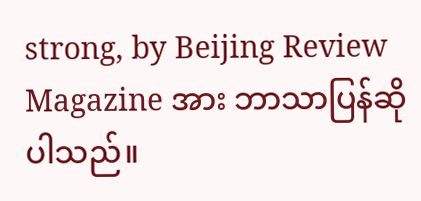strong, by Beijing Review Magazine အား ဘာသာပြန်ဆိုပါသည်။